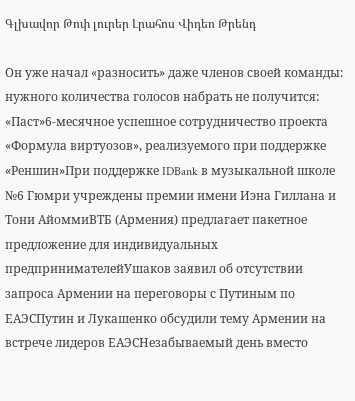Գլխավոր Թոփ լուրեր Լրահոս Վիդեո Թրենդ

Он уже начал «разносить» даже членов своей команды: нужного количества голосов набрать не получится: «Паст»6-месячное успешное сотрудничество проекта «Формула виртуозов», реализуемого при поддержке «Реншин»При поддержке IDBank в музыкальной школе №6 Гюмри учреждены премии имени Иэна Гиллана и Тони АйоммиВТБ (Армения) предлагает пакетное предложение для индивидуальных предпринимателейУшаков заявил об отсутствии запроса Армении на переговоры с Путиным по ЕАЭСПутин и Лукашенко обсудили тему Армении на встрече лидеров ЕАЭСНезабываемый день вместо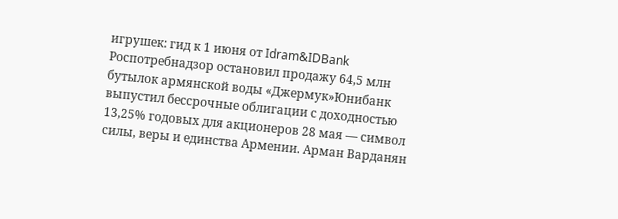игрушек: гид к 1 июня от Idram&IDBank Роспотребнадзор остановил продажу 64,5 млн бутылок армянской воды «Джермук»Юнибанк выпустил бессрочные облигации с доходностью 13,25% годовых для акционеров 28 мая — символ силы, веры и единства Армении. Арман Варданян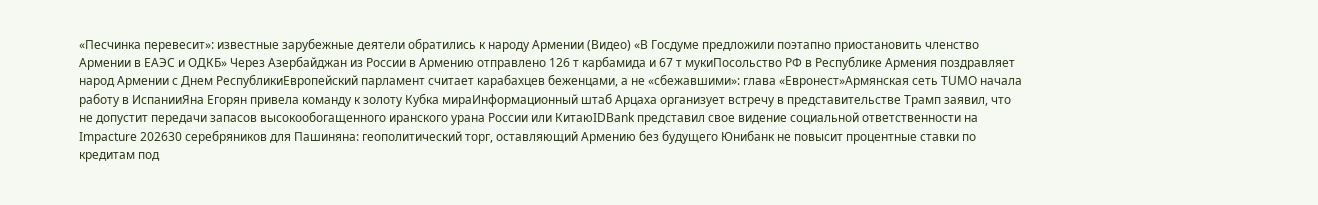«Песчинка перевесит»: известные зарубежные деятели обратились к народу Армении (Видео) «В Госдуме предложили поэтапно приостановить членство Армении в ЕАЭС и ОДКБ» Через Азербайджан из России в Армению отправлено 126 т карбамида и 67 т мукиПосольство РФ в Республике Армения поздравляет народ Армении с Днем РеспубликиЕвропейский парламент считает карабахцев беженцами, а не «сбежавшими»: глава «Евронест»Армянская сеть TUMO начала работу в ИспанииЯна Егорян привела команду к золоту Кубка мираИнформационный штаб Арцаха организует встречу в представительстве Трамп заявил, что не допустит передачи запасов высокообогащенного иранского урана России или КитаюIDBank представил свое видение социальной ответственности на Impacture 202630 серебряников для Пашиняна: геополитический торг, оставляющий Армению без будущего Юнибанк не повысит процентные ставки по кредитам под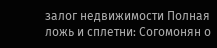залог недвижимости Полная ложь и сплетни: Согомонян о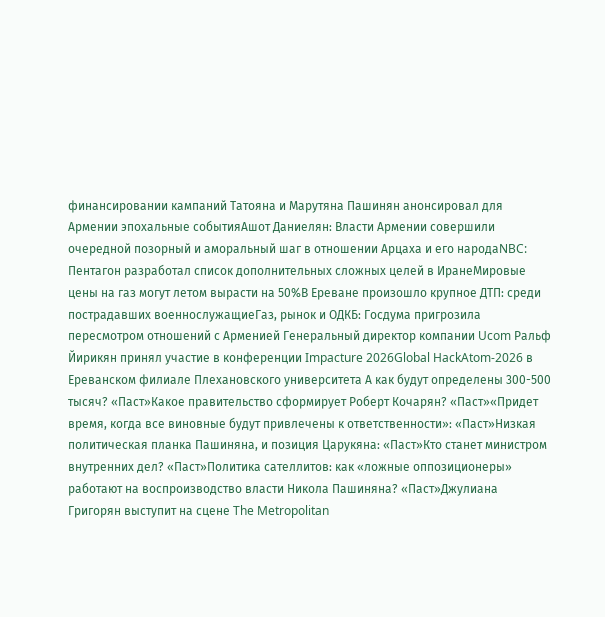финансировании кампаний Татояна и Марутяна Пашинян анонсировал для Армении эпохальные событияАшот Даниелян: Власти Армении совершили очередной позорный и аморальный шаг в отношении Арцаха и его народаNBC: Пентагон разработал список дополнительных сложных целей в ИранеМировые цены на газ могут летом вырасти на 50%В Ереване произошло крупное ДТП: среди пострадавших военнослужащиеГаз, рынок и ОДКБ: Госдума пригрозила пересмотром отношений с Арменией Генеральный директор компании Ucom Ральф Йирикян принял участие в конференции Impacture 2026Global HackAtom-2026 в Ереванском филиале Плехановского университета А как будут определены 300-500 тысяч? «Паст»Какое правительство сформирует Роберт Кочарян? «Паст»«Придет время, когда все виновные будут привлечены к ответственности»: «Паст»Низкая политическая планка Пашиняна, и позиция Царукяна: «Паст»Кто станет министром внутренних дел? «Паст»Политика сателлитов: как «ложные оппозиционеры» работают на воспроизводство власти Никола Пашиняна? «Паст»Джулиана Григорян выступит на сцене The Metropolitan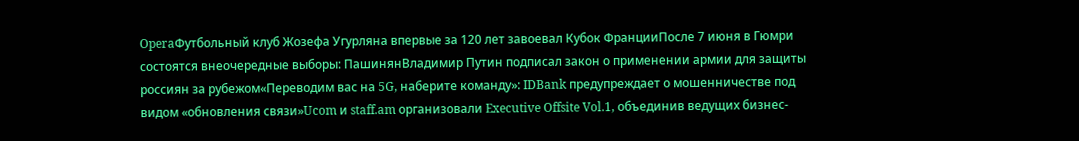OperaФутбольный клуб Жозефа Угурляна впервые за 120 лет завоевал Кубок ФранцииПосле 7 июня в Гюмри состоятся внеочередные выборы: ПашинянВладимир Путин подписал закон о применении армии для защиты россиян за рубежом«Переводим вас на 5G, наберите команду»: IDBank предупреждает о мошенничестве под видом «обновления связи»Ucom и staff.am организовали Executive Offsite Vol.1, объединив ведущих бизнес-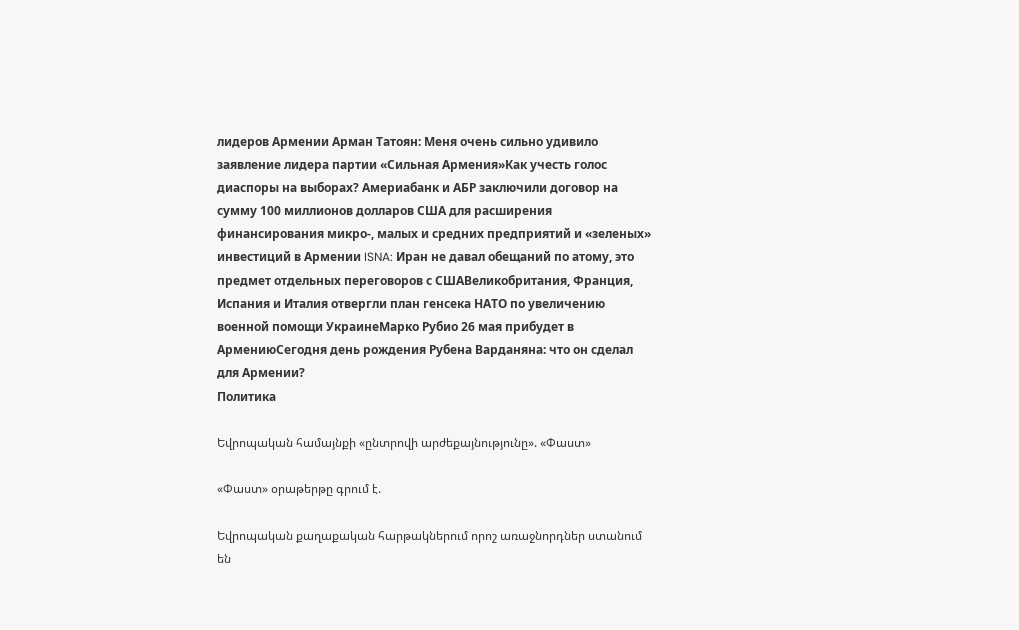лидеров Армении Арман Татоян: Меня очень сильно удивило заявление лидера партии «Сильная Армения»Как учесть голос диаспоры на выборах? Америабанк и АБР заключили договор на сумму 100 миллионов долларов США для расширения финансирования микро-, малых и средних предприятий и «зеленых» инвестиций в Армении ISNA: Иран не давал обещаний по атому, это предмет отдельных переговоров с СШАВеликобритания, Франция, Испания и Италия отвергли план генсека НАТО по увеличению военной помощи УкраинеМарко Рубио 26 мая прибудет в АрмениюСегодня день рождения Рубена Варданяна: что он сделал для Армении?
Политика

Եվրոպական համայնքի «ընտրովի արժեքայնությունը». «Փաստ»

«Փաստ» օրաթերթը գրում է.

Եվրոպական քաղաքական հարթակներում որոշ առաջնորդներ ստանում են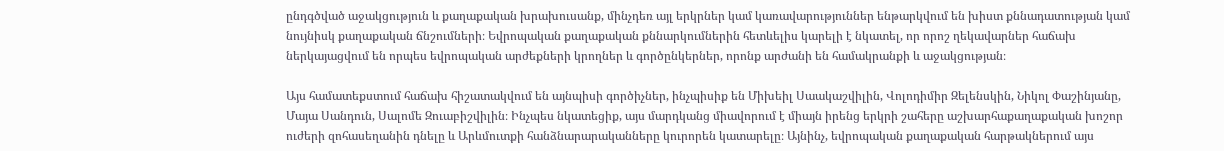ընդգծված աջակցություն և քաղաքական խրախուսանք, մինչդեռ այլ երկրներ կամ կառավարություններ ենթարկվում են խիստ քննադատության կամ նույնիսկ քաղաքական ճնշումների։ Եվրոպական քաղաքական քննարկումներին հետևելիս կարելի է նկատել, որ որոշ ղեկավարներ հաճախ ներկայացվում են որպես եվրոպական արժեքների կրողներ և գործընկերներ, որոնք արժանի են համակրանքի և աջակցության։

Այս համատեքստում հաճախ հիշատակվում են այնպիսի գործիչներ, ինչպիսիք են Միխեիլ Սաակաշվիլին, Վոլոդիմիր Զելենսկին, Նիկոլ Փաշինյանը, Մայա Սանդուն, Սալոմե Զուաբիշվիլին։ Ինչպես նկատեցիք, այս մարդկանց միավորում է միայն իրենց երկրի շահերը աշխարհաքաղաքական խոշոր ուժերի զոհասեղանին դնելը և Արևմուտքի հանձնարարականները կուրորեն կատարելը։ Այնինչ, եվրոպական քաղաքական հարթակներում այս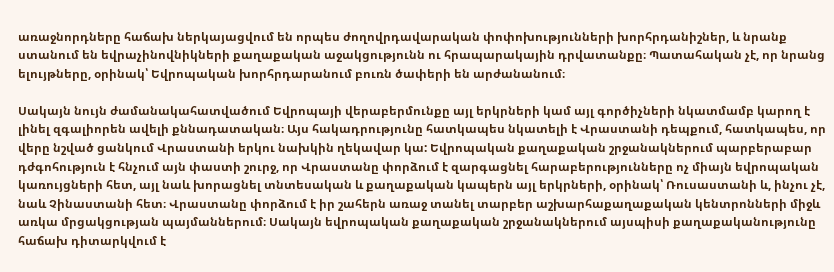առաջնորդները հաճախ ներկայացվում են որպես ժողովրդավարական փոփոխությունների խորհրդանիշներ, և նրանք ստանում են եվրաչինովնիկների քաղաքական աջակցությունն ու հրապարակային դրվատանքը։ Պատահական չէ, որ նրանց ելույթները, օրինակ՝ Եվրոպական խորհրդարանում բուռն ծափերի են արժանանում։

Սակայն նույն ժամանակահատվածում Եվրոպայի վերաբերմունքը այլ երկրների կամ այլ գործիչների նկատմամբ կարող է լինել զգալիորեն ավելի քննադատական։ Այս հակադրությունը հատկապես նկատելի է Վրաստանի դեպքում, հատկապես, որ վերը նշված ցանկում Վրաստանի երկու նախկին ղեկավար կա: Եվրոպական քաղաքական շրջանակներում պարբերաբար դժգոհություն է հնչում այն փաստի շուրջ, որ Վրաստանը փորձում է զարգացնել հարաբերությունները ոչ միայն եվրոպական կառույցների հետ, այլ նաև խորացնել տնտեսական և քաղաքական կապերն այլ երկրների, օրինակ՝ Ռուսաստանի և, ինչու չէ, նաև Չինաստանի հետ։ Վրաստանը փորձում է իր շահերն առաջ տանել տարբեր աշխարհաքաղաքական կենտրոնների միջև առկա մրցակցության պայմաններում։ Սակայն եվրոպական քաղաքական շրջանակներում այսպիսի քաղաքականությունը հաճախ դիտարկվում է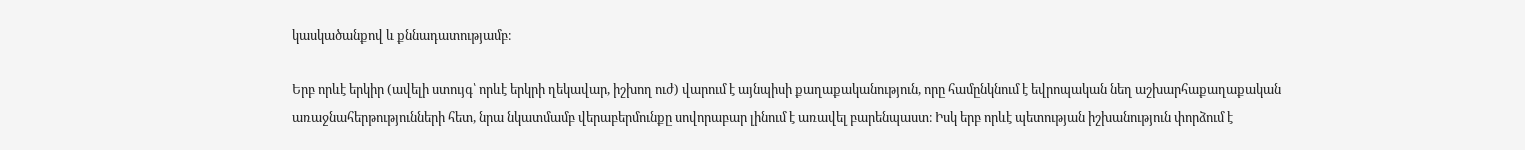կասկածանքով և քննադատությամբ։

Երբ որևէ երկիր (ավելի ստույգ՝ որևէ երկրի ղեկավար, իշխող ուժ) վարում է այնպիսի քաղաքականություն, որը համընկնում է եվրոպական նեղ աշխարհաքաղաքական առաջնահերթությունների հետ, նրա նկատմամբ վերաբերմունքը սովորաբար լինում է առավել բարենպաստ։ Իսկ երբ որևէ պետության իշխանություն փորձում է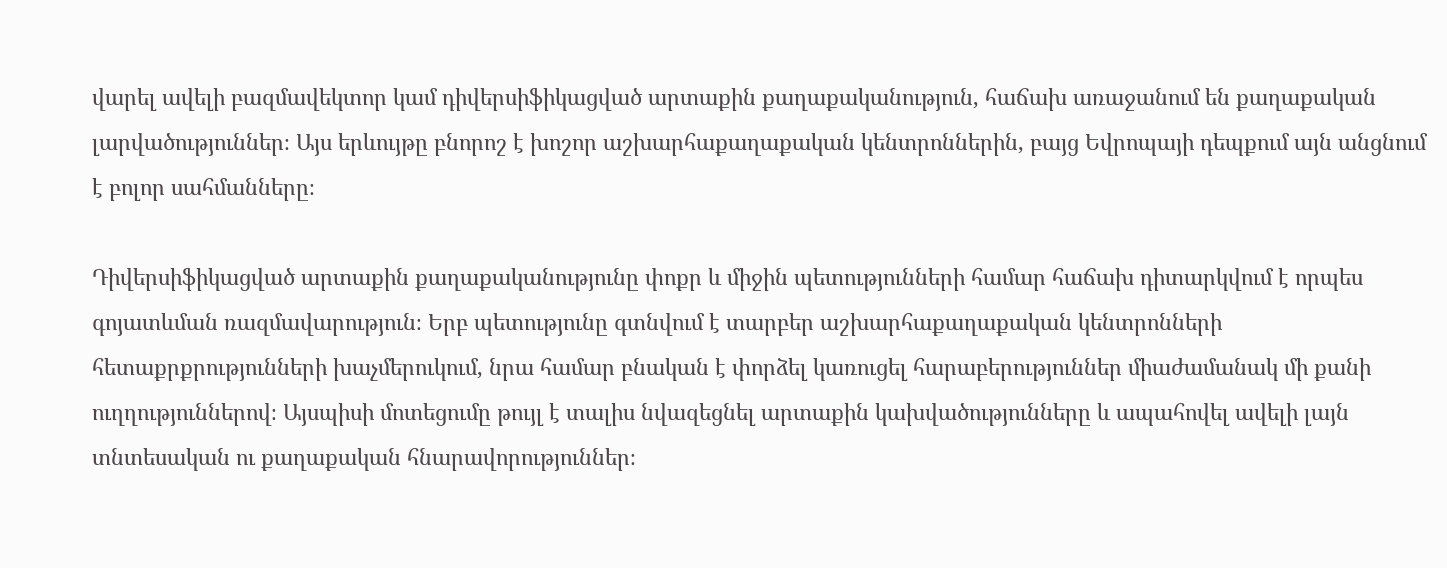վարել ավելի բազմավեկտոր կամ դիվերսիֆիկացված արտաքին քաղաքականություն, հաճախ առաջանում են քաղաքական լարվածություններ։ Այս երևույթը բնորոշ է խոշոր աշխարհաքաղաքական կենտրոններին, բայց Եվրոպայի դեպքում այն անցնում է բոլոր սահմանները։

Դիվերսիֆիկացված արտաքին քաղաքականությունը փոքր և միջին պետությունների համար հաճախ դիտարկվում է որպես գոյատևման ռազմավարություն։ Երբ պետությունը գտնվում է տարբեր աշխարհաքաղաքական կենտրոնների հետաքրքրությունների խաչմերուկում, նրա համար բնական է փորձել կառուցել հարաբերություններ միաժամանակ մի քանի ուղղություններով։ Այսպիսի մոտեցումը թույլ է տալիս նվազեցնել արտաքին կախվածությունները և ապահովել ավելի լայն տնտեսական ու քաղաքական հնարավորություններ։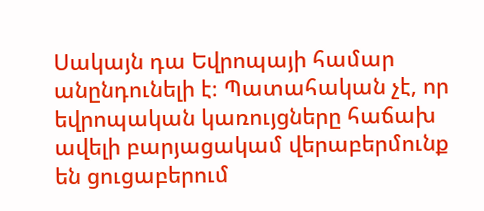Սակայն դա Եվրոպայի համար անընդունելի է։ Պատահական չէ, որ եվրոպական կառույցները հաճախ ավելի բարյացակամ վերաբերմունք են ցուցաբերում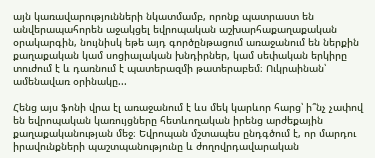այն կառավարությունների նկատմամբ, որոնք պատրաստ են անվերապահորեն աջակցել եվրոպական աշխարհաքաղաքական օրակարգին, նույնիսկ եթե այդ գործընթացում առաջանում են ներքին քաղաքական կամ սոցիալական խնդիրներ, կամ սեփական երկիրը տուժում է և դառնում է պատերազմի թատերաբեմ։ Ուկրաինան՝ ամենավառ օրինակը...

Հենց այս ֆոնի վրա էլ առաջանում է ևս մեկ կարևոր հարց՝ ի՞նչ չափով են եվրոպական կառույցները հետևողական իրենց արժեքային քաղաքականության մեջ։ Եվրոպան մշտապես ընդգծում է, որ մարդու իրավունքների պաշտպանությունը և ժողովրդավարական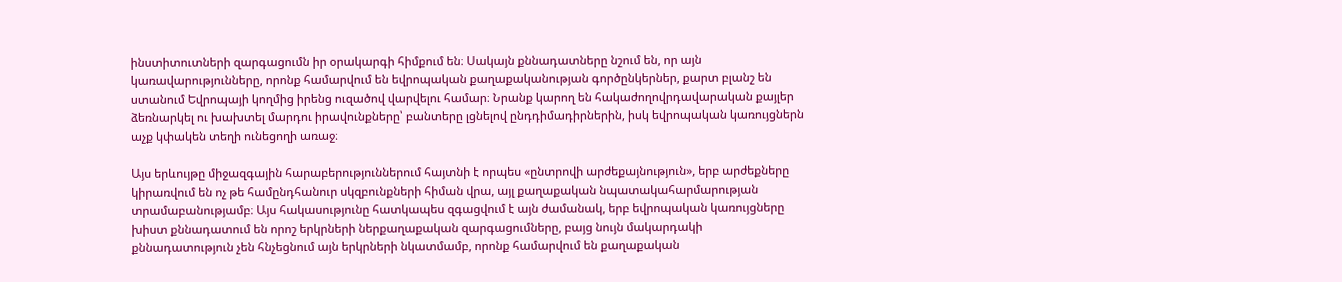ինստիտուտների զարգացումն իր օրակարգի հիմքում են։ Սակայն քննադատները նշում են, որ այն կառավարությունները, որոնք համարվում են եվրոպական քաղաքականության գործընկերներ, քարտ բլանշ են ստանում Եվրոպայի կողմից իրենց ուզածով վարվելու համար։ Նրանք կարող են հակաժողովրդավարական քայլեր ձեռնարկել ու խախտել մարդու իրավունքները՝ բանտերը լցնելով ընդդիմադիրներին, իսկ եվրոպական կառույցներն աչք կփակեն տեղի ունեցողի առաջ։

Այս երևույթը միջազգային հարաբերություններում հայտնի է որպես «ընտրովի արժեքայնություն», երբ արժեքները կիրառվում են ոչ թե համընդհանուր սկզբունքների հիման վրա, այլ քաղաքական նպատակահարմարության տրամաբանությամբ։ Այս հակասությունը հատկապես զգացվում է այն ժամանակ, երբ եվրոպական կառույցները խիստ քննադատում են որոշ երկրների ներքաղաքական զարգացումները, բայց նույն մակարդակի քննադատություն չեն հնչեցնում այն երկրների նկատմամբ, որոնք համարվում են քաղաքական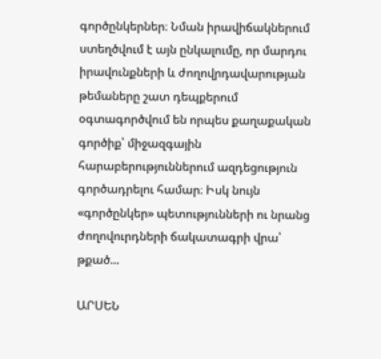գործընկերներ։ Նման իրավիճակներում ստեղծվում է այն ընկալումը, որ մարդու իրավունքների և ժողովրդավարության թեմաները շատ դեպքերում օգտագործվում են որպես քաղաքական գործիք՝ միջազգային հարաբերություններում ազդեցություն գործադրելու համար։ Իսկ նույն «գործընկեր» պետությունների ու նրանց ժողովուրդների ճակատագրի վրա՝ թքած...

ԱՐՍԵՆ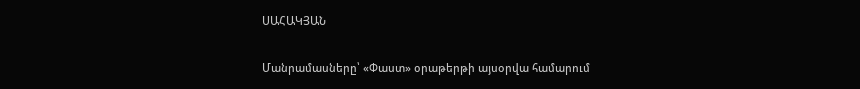ՍԱՀԱԿՅԱՆ

Մանրամասները՝ «Փաստ» օրաթերթի այսօրվա համարում